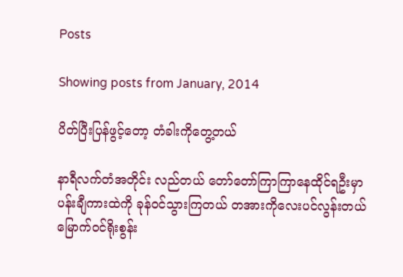Posts

Showing posts from January, 2014

ပိတ်ပြီးပြန်ဖွင့်တော့ တံခါးကိုတွေ့တယ်

နာရီလက်တံအတိုင်း လည်တယ် တော်တော်ကြာကြာနေထိုင်ရဦးမှာ ပန်းချီကားထဲကို ခုန်ဝင်သွားကြတယ် တအားကိုလေးပင်လွန်းတယ် မြောက်ဝင်ရိုးစွန်း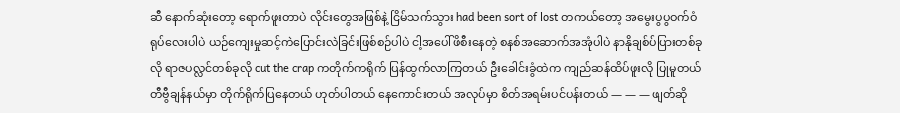ဆီ နောက်ဆုံးတော့ ရောက်ဖူးတာပဲ လိုင်းတွေအဖြစ်နဲ့ ငြိမ်သက်သွား had been sort of lost တကယ်တော့ အမွေးပွပွဝက်ဝံရုပ်လေးပါပဲ ယဉ်ကျေးမှုဆင့်ကဲပြောင်းလဲခြင်းဖြစ်စဉ်ပါပဲ ငါ့အပေါ်ဖိစီးနေတဲ့ စနစ်အဆောက်အအုံပါပဲ နာနိုချစ်ပ်ပြားတစ်ခုလို ရာဇပလ္လင်တစ်ခုလို cut the crap ကတိုက်ကရိုက် ပြန်ထွက်လာကြတယ် ဦးခေါင်းခွံထဲက ကျည်ဆန်ထိပ်ဖူးလို ပြုမူတယ် တီဗွီချန်နယ်မှာ တိုက်ရိုက်ပြနေတယ် ဟုတ်ပါတယ် နေကောင်းတယ် အလုပ်မှာ စိတ်အရမ်းပင်ပန်းတယ် ― ― ― ဖျတ်ဆို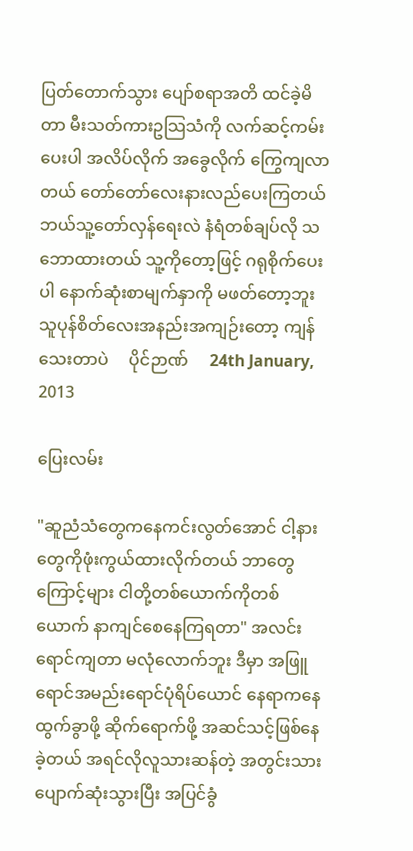ပြတ်တောက်သွား ပျော်စရာအတိ ထင်ခဲ့မိတာ မီးသတ်ကားဥသြသံကို လက်ဆင့်ကမ်းပေးပါ အလိပ်လိုက် အခွေလိုက် ကြွေကျလာတယ် တော်တော်လေးနားလည်ပေးကြတယ် ဘယ်သူ့တော်လှန်ရေးလဲ နံရံတစ်ချပ်လို သဘောထားတယ် သူ့ကိုတော့ဖြင့် ဂရုစိုက်ပေးပါ နောက်ဆုံးစာမျက်နှာကို မဖတ်တော့ဘူး သူပုန်စိတ်လေးအနည်းအကျဉ်းတော့ ကျန်သေးတာပဲ     ပိုင်ဉာဏ်     24th January, 2013

ပြေးလမ်း

"ဆူညံသံတွေကနေကင်းလွတ်အောင် ငါ့နားတွေကိုဖုံးကွယ်ထားလိုက်တယ် ဘာတွေကြောင့်များ ငါတို့တစ်ယောက်ကိုတစ်ယောက် နာကျင်စေနေကြရတာ" အလင်းရောင်ကျတာ မလုံလောက်ဘူး ဒီမှာ အဖြူရောင်အမည်းရောင်ပုံရိပ်ယောင် နေရာကနေ ထွက်ခွာဖို့ ဆိုက်ရောက်ဖို့ အဆင်သင့်ဖြစ်နေခဲ့တယ် အရင်လိုလူသားဆန်တဲ့ အတွင်းသားပျောက်ဆုံးသွားပြီး အပြင်ခွံ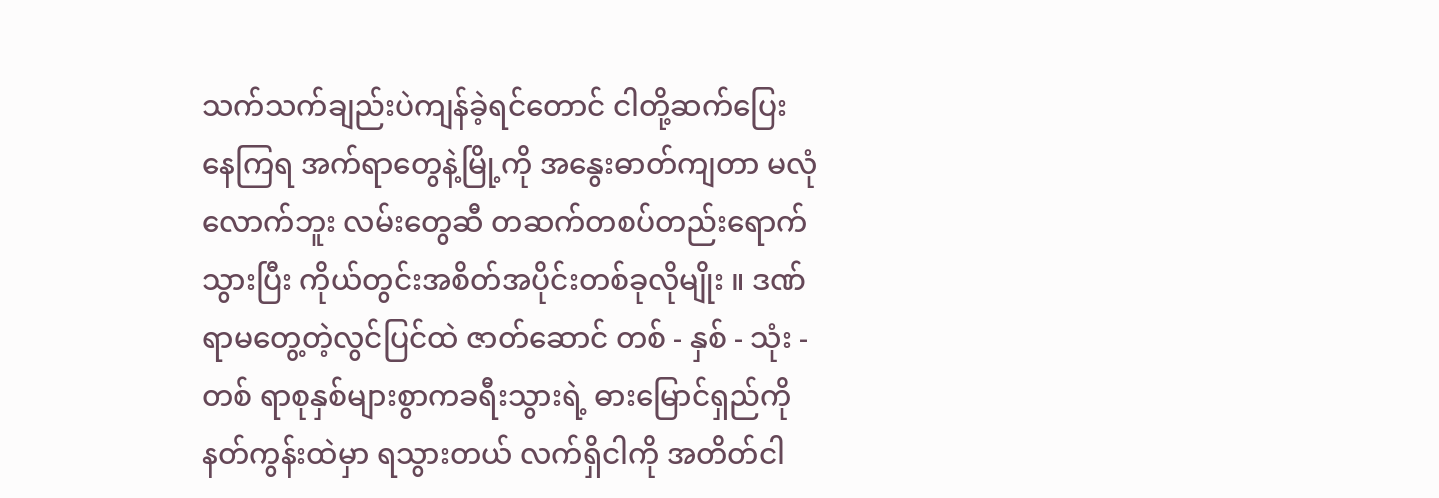သက်သက်ချည်းပဲကျန်ခဲ့ရင်တောင် ငါတို့ဆက်ပြေးနေကြရ အက်ရာတွေနဲ့မြို့ကို အနွေးဓာတ်ကျတာ မလုံလောက်ဘူး လမ်းတွေဆီ တဆက်တစပ်တည်းရောက်သွားပြီး ကိုယ်တွင်းအစိတ်အပိုင်းတစ်ခုလိုမျိုး ။ ဒဏ်ရာမတွေ့တဲ့လွင်ပြင်ထဲ ဇာတ်ဆောင် တစ် - နှစ် - သုံး - တစ် ရာစုနှစ်များစွာကခရီးသွားရဲ့ ဓားမြောင်ရှည်ကို နတ်ကွန်းထဲမှာ ရသွားတယ် လက်ရှိငါကို အတိတ်ငါ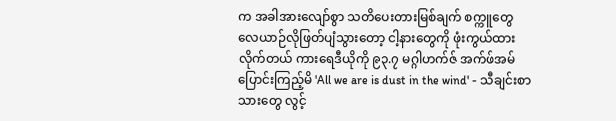က အခါအားလျော်စွာ သတိပေးတားမြစ်ချက် စက္ကူတွေ လေယာဉ်လိုဖြတ်ပျံသွားတော့ ငါ့နားတွေကို ဖုံးကွယ်ထားလိုက်တယ် ကားရေဒီယိုကို ၉၃.၇ မဂ္ဂါဟက်ဇ် အက်ဖ်အမ် ပြောင်းကြည့်မိ 'All we are is dust in the wind' - သီချင်းစာသားတွေ လွင့်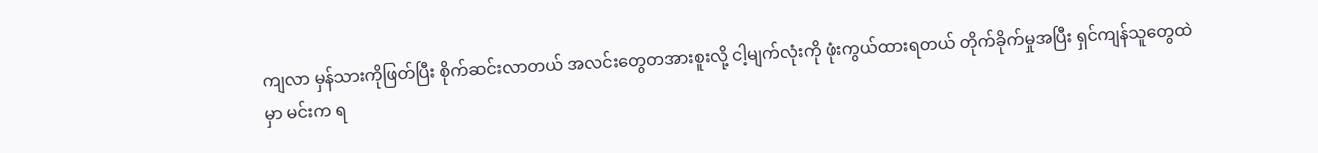ကျလာ မှန်သားကိုဖြတ်ပြီး စိုက်ဆင်းလာတယ် အလင်းတွေတအားစူးလို့ ငါ့မျက်လုံးကို ဖုံးကွယ်ထားရတယ် တိုက်ခိုက်မှုအပြီး ရှင်ကျန်သူတွေထဲမှာ မင်းက ရ